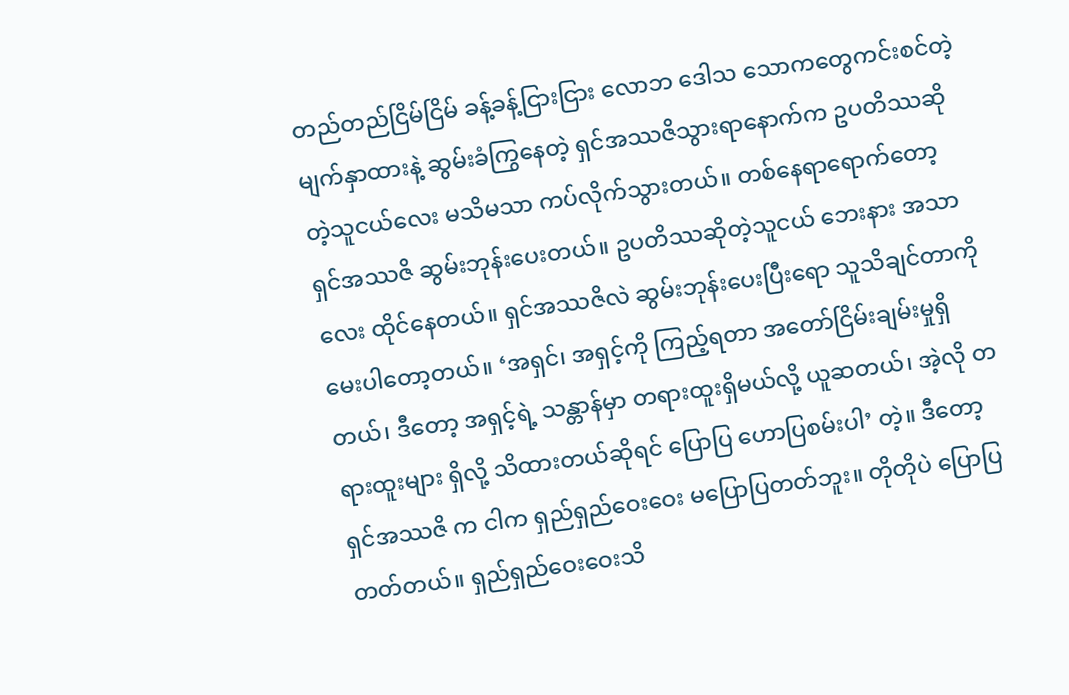တည်တည်ငြိမ်ငြိမ် ခန့်ခန့်ငြားငြား လောဘ ဒေါသ သောကတွေကင်းစင်တဲ့မျက်နှာထားနဲ့ ဆွမ်းခံကြွနေတဲ့ ရှင်အဿဇိသွားရာနောက်က ဥပတိဿဆိုတဲ့သူငယ်လေး မသိမသာ ကပ်လိုက်သွားတယ်။ တစ်နေရာရောက်တော့ ရှင်အဿဇိ ဆွမ်းဘုန်းပေးတယ်။ ဥပတိဿဆိုတဲ့သူငယ် ဘေးနား အသာလေး ထိုင်နေတယ်။ ရှင်အဿဇိလဲ ဆွမ်းဘုန်းပေးပြီးရော သူသိချင်တာကို မေးပါတော့တယ်။ ‘အရှင်၊ အရှင့်ကို ကြည့်ရတာ အတော်ငြိမ်းချမ်းမှုရှိတယ်၊ ဒီတော့ အရှင့်ရဲ့ သန္တာန်မှာ တရားထူးရှိမယ်လို့ ယူဆတယ်၊ အဲ့လို တရားထူးများ ရှိလို့ သိထားတယ်ဆိုရင် ပြောပြ ဟောပြစမ်းပါ’ တဲ့။ ဒီတော့ ရှင်အဿဇိ က ငါက ရှည်ရှည်ဝေးဝေး မပြောပြတတ်ဘူး။ တိုတိုပဲ ပြောပြတတ်တယ်။ ရှည်ရှည်ဝေးဝေးသိ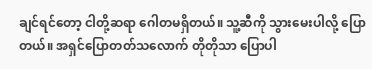ချင်ရင်တော့ ငါတို့ဆရာ ဂေါတမရှိတယ်။ သူ့ဆီကို သွားမေးပါလို့ ပြောတယ်။ အရှင်ပြောတတ်သလောက် တိုတိုသာ ပြောပါ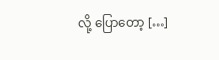လို့ ပြောတော့ […]